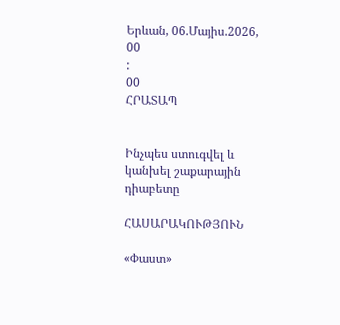Երևան, 06.Մայիս.2026,
00
:
00
ՀՐԱՏԱՊ


Ինչպես ստուգվել և կանխել շաքարային դիաբետը

ՀԱՍԱՐԱԿՈՒԹՅՈՒՆ

«Փաստ»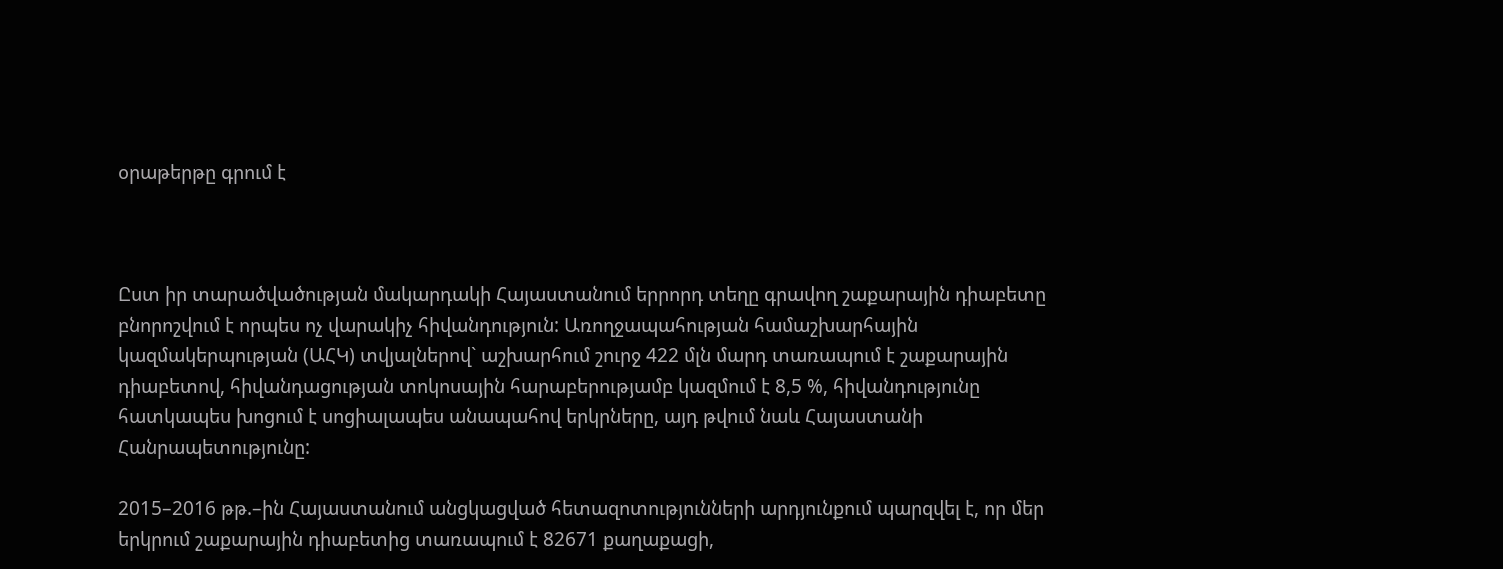օրաթերթը գրում է



Ըստ իր տարածվածության մակարդակի Հայաստանում երրորդ տեղը գրավող շաքարային դիաբետը բնորոշվում է որպես ոչ վարակիչ հիվանդություն: Առողջապահության համաշխարհային կազմակերպության (ԱՀԿ) տվյալներով` աշխարհում շուրջ 422 մլն մարդ տառապում է շաքարային դիաբետով, հիվանդացության տոկոսային հարաբերությամբ կազմում է 8,5 %, հիվանդությունը հատկապես խոցում է սոցիալապես անապահով երկրները, այդ թվում նաև Հայաստանի Հանրապետությունը:

2015–2016 թթ.–ին Հայաստանում անցկացված հետազոտությունների արդյունքում պարզվել է, որ մեր երկրում շաքարային դիաբետից տառապում է 82671 քաղաքացի,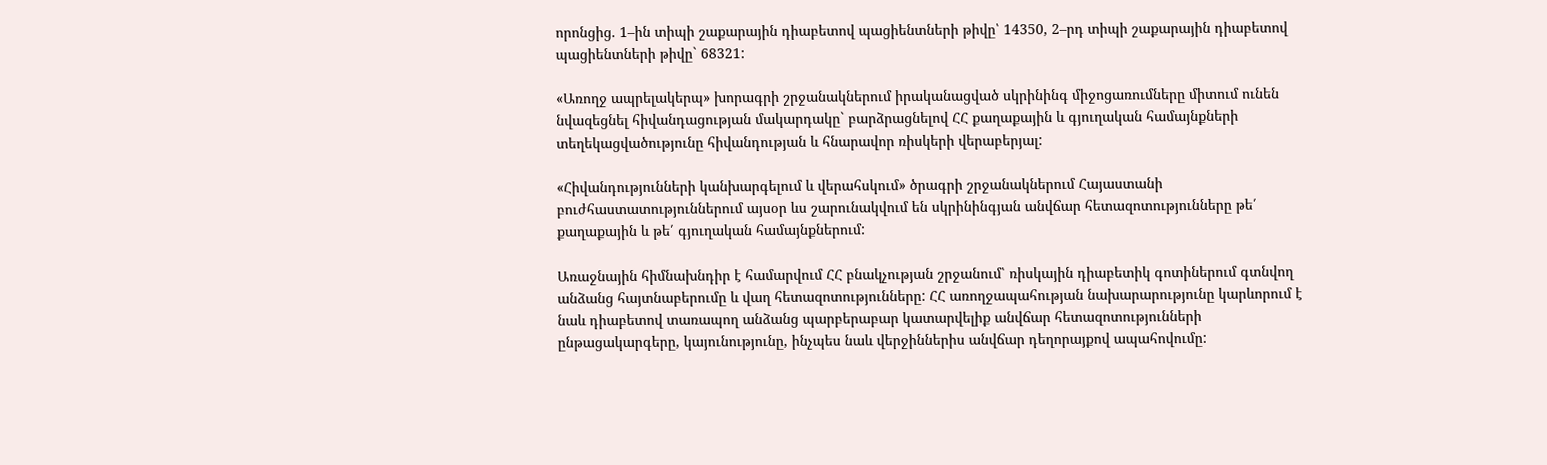որոնցից. 1–ին տիպի շաքարային դիաբետով պացիենտների թիվը՝ 14350, 2–րդ տիպի շաքարային դիաբետով պացիենտների թիվը` 68321:

«Առողջ ապրելակերպ» խորագրի շրջանակներում իրականացված սկրինինգ միջոցառումները միտում ունեն նվազեցնել հիվանդացության մակարդակը` բարձրացնելով ՀՀ քաղաքային և գյուղական համայնքների տեղեկացվածությունը հիվանդության և հնարավոր ռիսկերի վերաբերյալ:

«Հիվանդությունների կանխարգելում և վերահսկում» ծրագրի շրջանակներում Հայաստանի բուժհաստատություններում այսօր ևս շարունակվում են սկրինինգյան անվճար հետազոտությունները թե՛ քաղաքային և թե՛ գյուղական համայնքներում:

Առաջնային հիմնախնդիր է համարվում ՀՀ բնակչության շրջանում՝ ռիսկային դիաբետիկ գոտիներում գտնվող անձանց հայտնաբերումը և վաղ հետազոտությունները: ՀՀ առողջապահության նախարարությունը կարևորում է նաև դիաբետով տառապող անձանց պարբերաբար կատարվելիք անվճար հետազոտությունների ընթացակարգերը, կայունությունը, ինչպես նաև վերջիններիս անվճար դեղորայքով ապահովումը: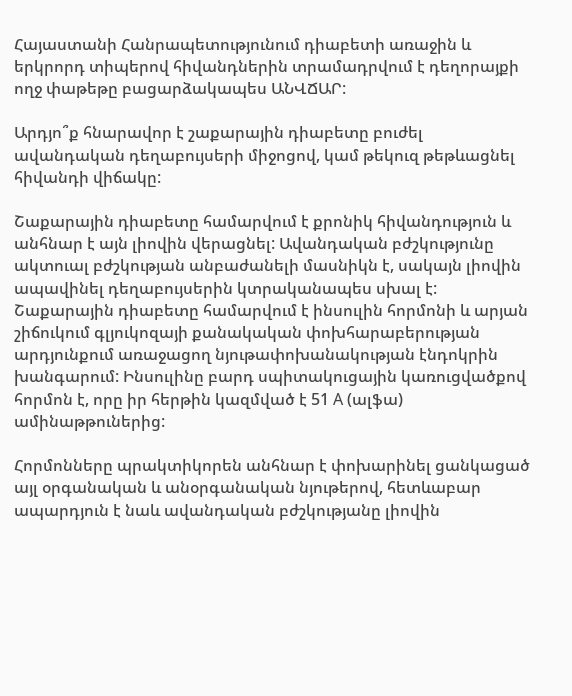Հայաստանի Հանրապետությունում դիաբետի առաջին և երկրորդ տիպերով հիվանդներին տրամադրվում է դեղորայքի ողջ փաթեթը բացարձակապես ԱՆՎՃԱՐ:

Արդյո՞ք հնարավոր է շաքարային դիաբետը բուժել ավանդական դեղաբույսերի միջոցով, կամ թեկուզ թեթևացնել հիվանդի վիճակը:

Շաքարային դիաբետը համարվում է քրոնիկ հիվանդություն և անհնար է այն լիովին վերացնել: Ավանդական բժշկությունը ակտուալ բժշկության անբաժանելի մասնիկն է, սակայն լիովին ապավինել դեղաբույսերին կտրականապես սխալ է: Շաքարային դիաբետը համարվում է ինսուլին հորմոնի և արյան շիճուկում գլյուկոզայի քանակական փոխհարաբերության արդյունքում առաջացող նյութափոխանակության էնդոկրին խանգարում: Ինսուլինը բարդ սպիտակուցային կառուցվածքով հորմոն է, որը իր հերթին կազմված է 51 A (ալֆա) ամինաթթուներից:

Հորմոնները պրակտիկորեն անհնար է փոխարինել ցանկացած այլ օրգանական և անօրգանական նյութերով, հետևաբար ապարդյուն է նաև ավանդական բժշկությանը լիովին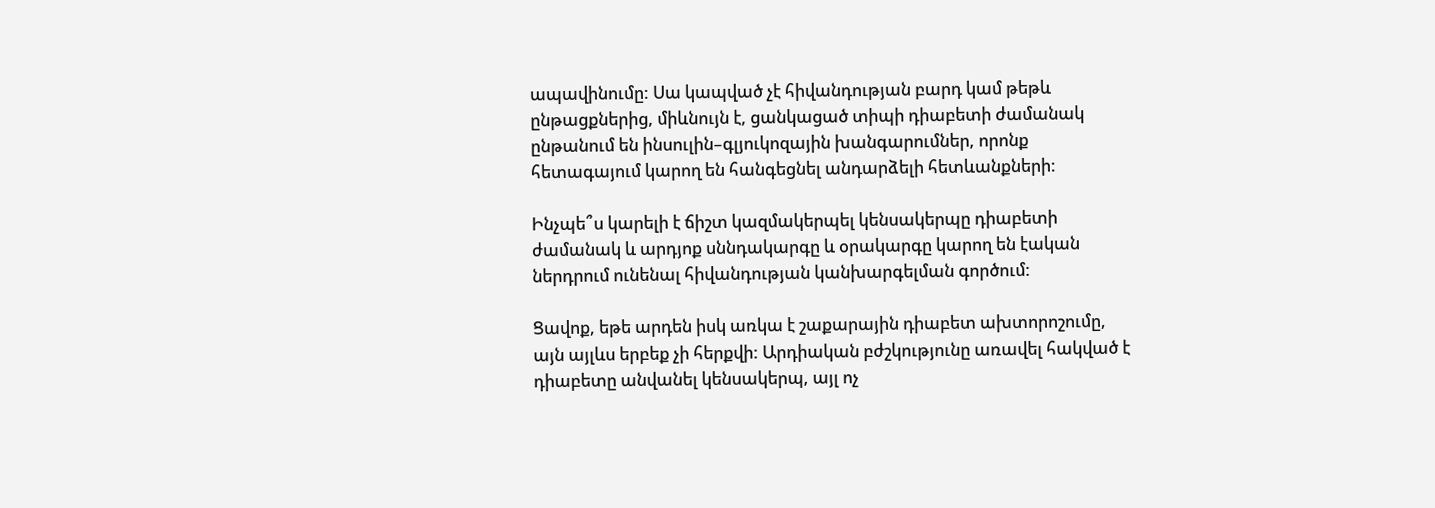ապավինումը: Սա կապված չէ հիվանդության բարդ կամ թեթև ընթացքներից, միևնույն է, ցանկացած տիպի դիաբետի ժամանակ ընթանում են ինսուլին–գլյուկոզային խանգարումներ, որոնք հետագայում կարող են հանգեցնել անդարձելի հետևանքների:

Ինչպե՞ս կարելի է ճիշտ կազմակերպել կենսակերպը դիաբետի ժամանակ և արդյոք սննդակարգը և օրակարգը կարող են էական ներդրում ունենալ հիվանդության կանխարգելման գործում:

Ցավոք, եթե արդեն իսկ առկա է շաքարային դիաբետ ախտորոշումը, այն այլևս երբեք չի հերքվի: Արդիական բժշկությունը առավել հակված է դիաբետը անվանել կենսակերպ, այլ ոչ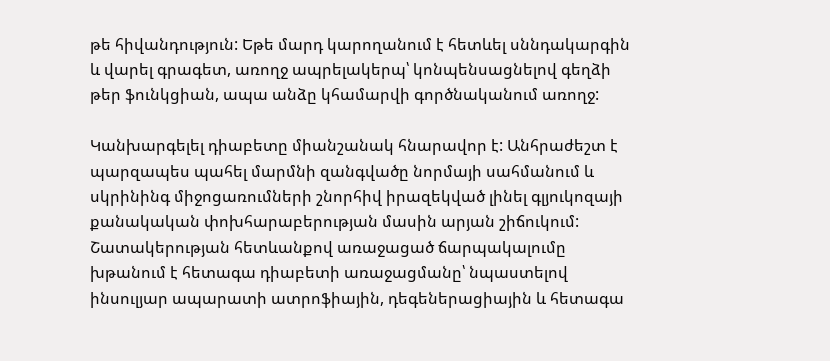թե հիվանդություն: Եթե մարդ կարողանում է հետևել սննդակարգին և վարել գրագետ, առողջ ապրելակերպ՝ կոնպենսացնելով գեղձի թեր ֆունկցիան, ապա անձը կհամարվի գործնականում առողջ:

Կանխարգելել դիաբետը միանշանակ հնարավոր է: Անհրաժեշտ է պարզապես պահել մարմնի զանգվածը նորմայի սահմանում և սկրինինգ միջոցառումների շնորհիվ իրազեկված լինել գլյուկոզայի քանակական փոխհարաբերության մասին արյան շիճուկում: Շատակերության հետևանքով առաջացած ճարպակալումը խթանում է հետագա դիաբետի առաջացմանը՝ նպաստելով ինսուլյար ապարատի ատրոֆիային, դեգեներացիային և հետագա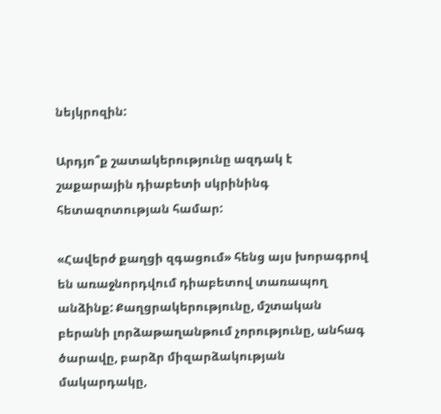նեյկրոզին:

Արդյո՞ք շատակերությունը ազդակ է շաքարային դիաբետի սկրինինգ հետազոտության համար:

«Հավերժ քաղցի զգացում» հենց այս խորագրով են առաջնորդվում դիաբետով տառապող անձինք: Քաղցրակերությունը, մշտական բերանի լորձաթաղանթում չորությունը, անհագ ծարավը, բարձր միզարձակության մակարդակը,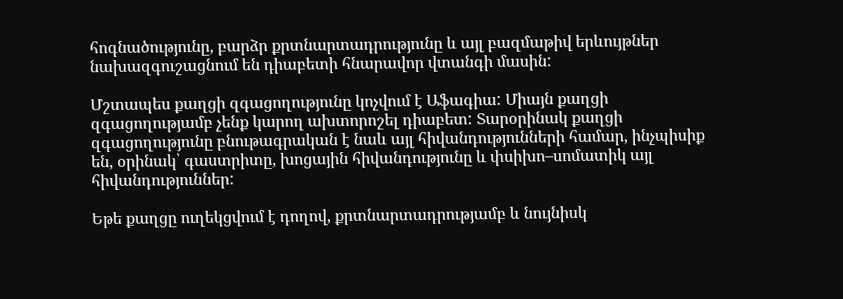հոգնածությունը, բարձր քրտնարտադրությունը և այլ բազմաթիվ երևույթներ նախազգուշացնում են դիաբետի հնարավոր վտանգի մասին:

Մշտապես քաղցի զգացողությունը կոչվում է Աֆագիա: Միայն քաղցի զգացողությամբ չենք կարող ախտորոշել դիաբետ: Տարօրինակ քաղցի զգացողությունը բնութագրական է նաև այլ հիվանդությունների համար, ինչպիսիք են, օրինակ՝ գաստրիտը, խոցային հիվանդությունը և փսիխո–սոմատիկ այլ հիվանդություններ:

Եթե քաղցը ուղեկցվում է դողով, քրտնարտադրությամբ և նույնիսկ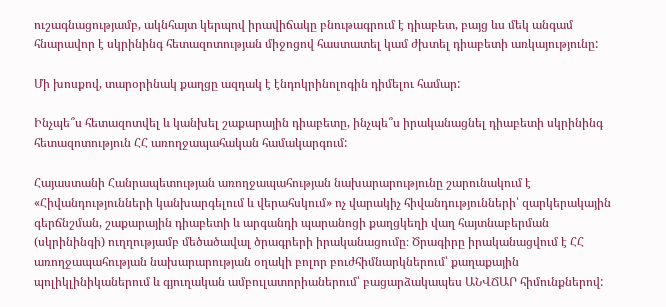ուշագնացությամբ, ակնհայտ կերպով իրավիճակը բնութագրում է դիաբետ, բայց ևս մեկ անգամ հնարավոր է սկրինինգ հետազոտության միջոցով հաստատել կամ ժխտել դիաբետի առկայությունը:

Մի խոսքով, տարօրինակ քաղցը ազդակ է էնդոկրինոլոգին դիմելու համար:

Ինչպե՞ս հետազոտվել և կանխել շաքարային դիաբետը, ինչպե՞ս իրականացնել դիաբետի սկրինինգ հետազոտություն ՀՀ առողջապահական համակարգում:

Հայաստանի Հանրապետության առողջապահության նախարարությունը շարունակում է «Հիվանդությունների կանխարգելում և վերահսկում» ոչ վարակիչ հիվանդությունների՝ զարկերակային գերճնշման, շաքարային դիաբետի և արգանդի պարանոցի քաղցկեղի վաղ հայտնաբերման (սկրինինգի) ուղղությամբ մեծածավալ ծրագրերի իրականացումը։ Ծրագիրը իրականացվում է ՀՀ առողջապահության նախարարության օղակի բոլոր բուժհիմնարկներում՝ քաղաքային պոլիկլինիկաներում և գյուղական ամբուլատորիաներում՝ բացարձակապես ԱՆՎՃԱՐ հիմունքներով: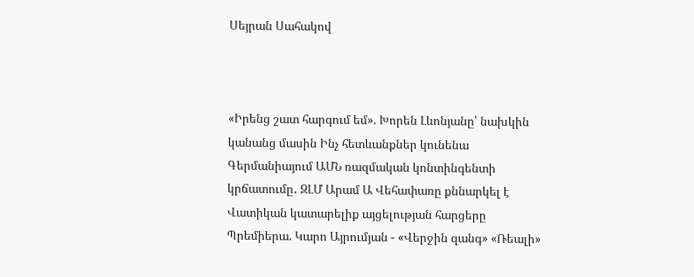Սեյրան Սահակով



«Իրենց շատ հարգում եմ». Խորեն Լևոնյանը՝ նախկին կանանց մասին Ինչ հետևանքներ կունենա Գերմանիայում ԱՄՆ ռազմական կոնտինգենտի կրճատումը․ ԶԼՄ Արամ Ա Վեհափառը քննարկել է Վատիկան կատարելիք այցելության հարցերը Պրեմիերա. Կարո Այրումյան - «Վերջին զանգ» «Ռեալի»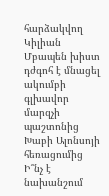հարձակվող Կիլիան Մբապեն խիստ դժգոհ է մնացել ակումբի գլխավոր մարզչի պաշտոնից Խաբի Ալոնսոյի հեռացումից Ի՞նչ է նախանշում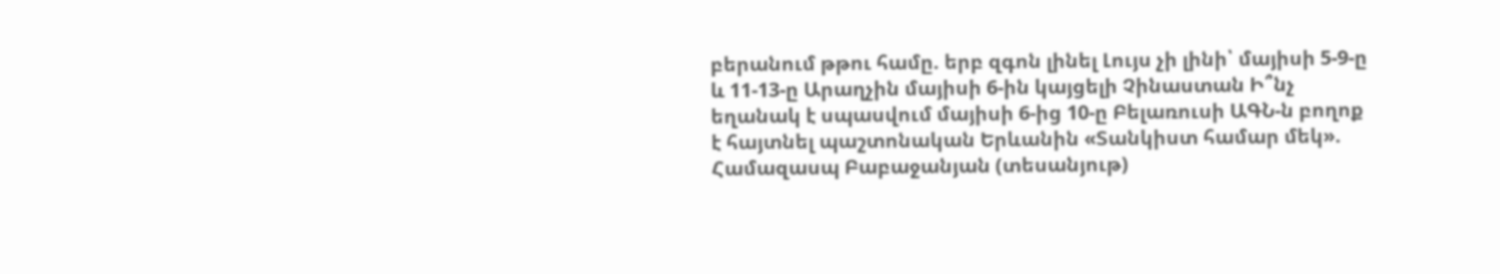բերանում թթու համը. երբ զգոն լինել Լույս չի լինի՝ մայիսի 5-9-ը և 11-13-ը Արաղչին մայիսի 6-ին կայցելի Չինաստան Ի՞նչ եղանակ է սպասվում մայիսի 6-ից 10-ը Բելառուսի ԱԳՆ-ն բողոք է հայտնել պաշտոնական Երևանին «Տանկիստ համար մեկ». Համազասպ Բաբաջանյան (տեսանյութ)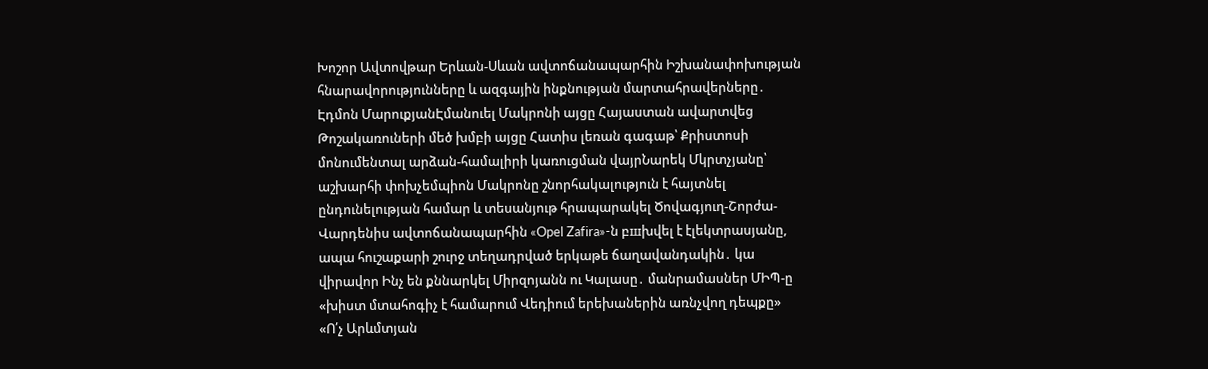Խոշոր Ավտովթար Երևան-Սևան ավտոճանապարհին Իշխանափոխության հնարավորությունները և ազգային ինքնության մարտահրավերները․ Էդմոն ՄարուքյանԷմանուել Մակրոնի այցը Հայաստան ավարտվեց Թոշակառուների մեծ խմբի այցը Հատիս լեռան գագաթ՝ Քրիստոսի մոնումենտալ արձան-համալիրի կառուցման վայրՆարեկ Մկրտչյանը՝ աշխարհի փոխչեմպիոն Մակրոնը շնորհակալություն է հայտնել ընդունելության համար և տեսանյութ հրապարակել Ծովագյուղ-Շորժա-Վարդենիս ավտոճանապարհին «Opel Zafira»-ն բшխվել է էլեկտրասյանը, ապա հուշաքարի շուրջ տեղադրված երկաթե ճաղավանդակին․ կա վիրավոր Ինչ են քննարկել Միրզոյանն ու Կալասը․ մանրամասներ ՄԻՊ-ը «խիստ մտահոգիչ է համարում Վեդիում երեխաներին առնչվող դեպքը» «Ո՛չ Արևմտյան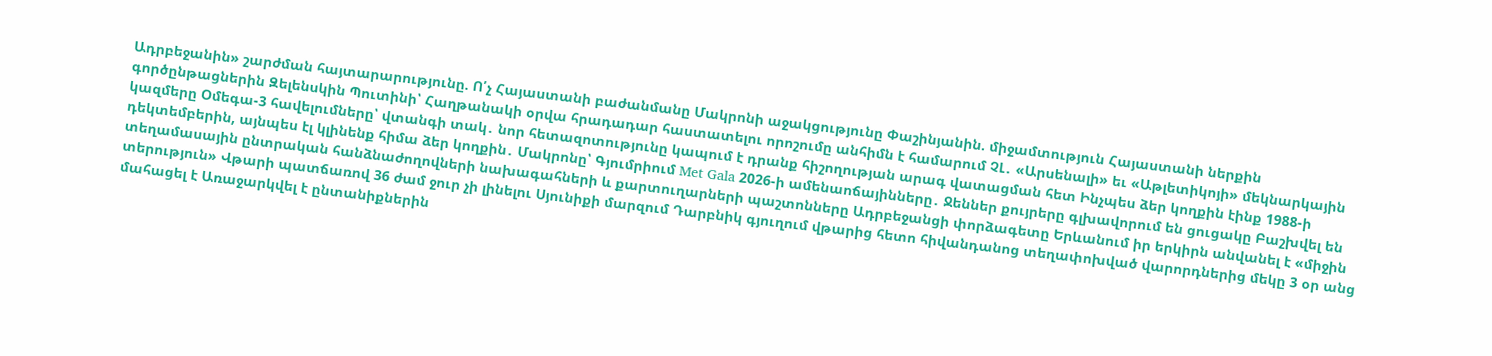Ադրբեջանին» շարժման հայտարարությունը. Ո՛չ Հայաստանի բաժանմանը Մակրոնի աջակցությունը Փաշինյանին. միջամտություն Հայաստանի ներքին գործընթացներին Զելենսկին Պուտինի՝ Հաղթանակի օրվա հրադադար հաստատելու որոշումը անհիմն է համարում ՉԼ․ «Արսենալի» եւ «Աթլետիկոյի» մեկնարկային կազմերը Օմեգա-3 հավելումները՝ վտանգի տակ․ նոր հետազոտությունը կապում է դրանք հիշողության արագ վատացման հետ Ինչպես ձեր կողքին էինք 1988-ի դեկտեմբերին, այնպես էլ կլինենք հիմա ձեր կողքին․ Մակրոնը՝ Գյումրիում Met Gala 2026-ի ամենաոճայինները․ Ջեններ քույրերը գլխավորում են ցուցակը Բաշխվել են տեղամասային ընտրական հանձնաժողովների նախագահների և քարտուղարների պաշտոնները Ադրբեջանցի փորձագետը Երևանում իր երկիրն անվանել է «միջին տերություն» Վթարի պատճառով 36 ժամ ջուր չի լինելու Սյունիքի մարզում Դարբնիկ գյուղում վթարից հետո հիվանդանոց տեղափոխված վարորդներից մեկը 3 օր անց մահացել է Առաջարկվել է ընտանիքներին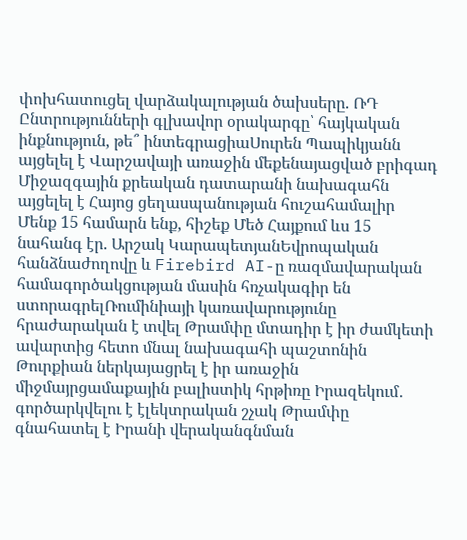փոխհատուցել վարձակալության ծախսերը. ՌԴ Ընտրությունների գլխավոր օրակարգը՝ հայկական ինքնություն, թե՞ ինտեգրացիաՍուրեն Պապիկյանն այցելել է Վարշավայի առաջին մեքենայացված բրիգադ Միջազգային քրեական դատարանի նախագահն այցելել է Հայոց ցեղասպանության հուշահամալիր Մենք 15 համարն ենք, հիշեք Մեծ Հայքում ևս 15 նահանգ էր. Արշակ ԿարապետյանԵվրոպական հանձնաժողովը և Firebird AI-ը ռազմավարական համագործակցության մասին հռչակագիր են ստորագրելՌումինիայի կառավարությունը հրաժարական է տվել Թրամփը մտադիր է իր ժամկետի ավարտից հետո մնալ նախագահի պաշտոնին Թուրքիան ներկայացրել է իր առաջին միջմայրցամաքային բալիստիկ հրթիռը Իրազեկում․ գործարկվելու է էլեկտրական շչակ Թրամփը գնահատել է Իրանի վերականգնման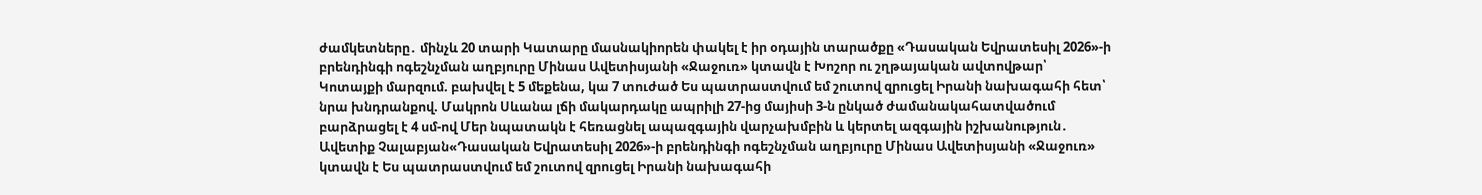ժամկետները․ մինչև 20 տարի Կատարը մասնակիորեն փակել է իր օդային տարածքը «Դասական Եվրատեսիլ 2026»-ի բրենդինգի ոգեշնչման աղբյուրը Մինաս Ավետիսյանի «Ջաջուռ» կտավն է Խոշոր ու շղթայական ավտովթար՝ Կոտայքի մարզում. բախվել է 5 մեքենա, կա 7 տուժած Ես պատրաստվում եմ շուտով զրուցել Իրանի նախագահի հետ՝ նրա խնդրանքով. Մակրոն Սևանա լճի մակարդակը ապրիլի 27-ից մայիսի 3-ն ընկած ժամանակահատվածում բարձրացել է 4 սմ-ով Մեր նպատակն է հեռացնել ապազգային վարչախմբին և կերտել ազգային իշխանություն․ Ավետիք Չալաբյան«Դասական Եվրատեսիլ 2026»-ի բրենդինգի ոգեշնչման աղբյուրը Մինաս Ավետիսյանի «Ջաջուռ» կտավն է Ես պատրաստվում եմ շուտով զրուցել Իրանի նախագահի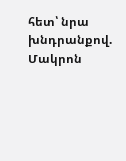հետ՝ նրա խնդրանքով. Մակրոն